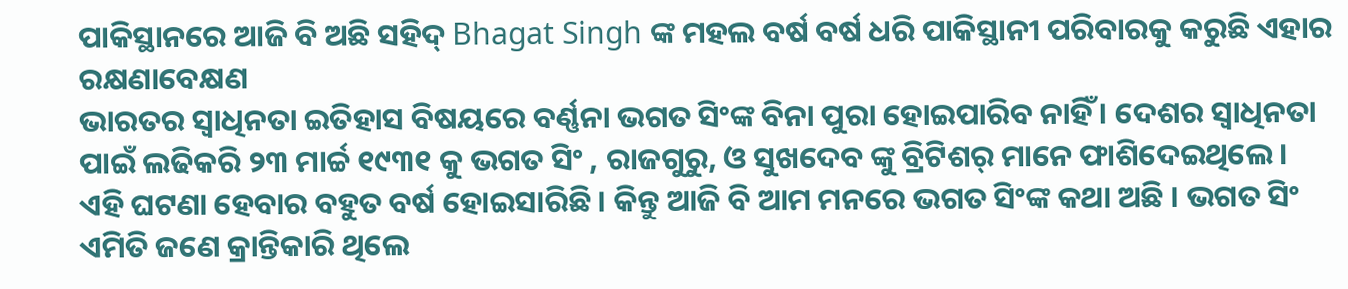ପାକିସ୍ଥାନରେ ଆଜି ବି ଅଛି ସହିଦ୍ Bhagat Singh ଙ୍କ ମହଲ ବର୍ଷ ବର୍ଷ ଧରି ପାକିସ୍ଥାନୀ ପରିବାରକୁ କରୁଛି ଏହାର ରକ୍ଷଣାବେକ୍ଷଣ
ଭାରତର ସ୍ୱାଧିନତା ଇତିହାସ ବିଷୟରେ ବର୍ଣ୍ଣନା ଭଗତ ସିଂଙ୍କ ବିନା ପୁରା ହୋଇପାରିବ ନାହିଁ । ଦେଶର ସ୍ୱାଧିନତା ପାଇଁ ଲଢିକରି ୨୩ ମାର୍ଚ୍ଚ ୧୯୩୧ କୁ ଭଗତ ସିଂ , ରାଜଗୁରୁ, ଓ ସୁଖଦେବ ଙ୍କୁ ବ୍ରିଟିଶର୍ ମାନେ ଫାଶିଦେଇଥିଲେ । ଏହି ଘଟଣା ହେବାର ବହୁତ ବର୍ଷ ହୋଇସାରିଛି । କିନ୍ତୁ ଆଜି ବି ଆମ ମନରେ ଭଗତ ସିଂଙ୍କ କଥା ଅଛି । ଭଗତ ସିଂ ଏମିତି ଜଣେ କ୍ରାନ୍ତିକାରି ଥିଲେ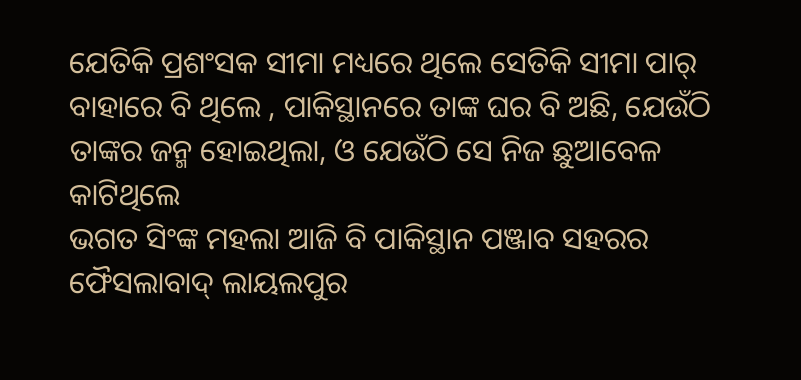ଯେତିକି ପ୍ରଶଂସକ ସୀମା ମଧ୍ୟରେ ଥିଲେ ସେତିକି ସୀମା ପାର୍ ବାହାରେ ବି ଥିଲେ , ପାକିସ୍ଥାନରେ ତାଙ୍କ ଘର ବି ଅଛି, ଯେଉଁଠି ତାଙ୍କର ଜନ୍ମ ହୋଇଥିଲା, ଓ ଯେଉଁଠି ସେ ନିଜ ଛୁଆବେଳ କାଟିଥିଲେ
ଭଗତ ସିଂଙ୍କ ମହଲା ଆଜି ବି ପାକିସ୍ଥାନ ପଞ୍ଜାବ ସହରର ଫୈସଲାବାଦ୍ ଲାୟଲପୁର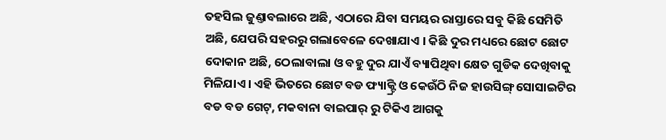ତହସିଲ ଜୁଣ୍ତାବଲାରେ ଅଛି, ଏଠାରେ ଯିବା ସମୟର ରାସ୍ତାରେ ସବୁ କିଛି ସେମିତି ଅଛି, ଯେପରି ସହରରୁ ଗଲାବେଳେ ଦେଖାଯାଏ । କିଛି ଦୁର ମଧ୍ୟରେ ଛୋଟ ଛୋଟ ଦୋକାନ ଅଛି, ଠେଲାବାଲା ଓ ବହୁ ଦୁର ଯାଏଁ ବ୍ୟାପିଥିବା କ୍ଷେତ ଗୁଡିକ ଦେଖିବାକୁ ମିଳିଯାଏ । ଏହି ଭିତରେ ଛୋଟ ବଡ ଫ୍ୟାକ୍ଟ୍ରି ଓ କେଉଁଠି ନିଜ ହାଉସିଙ୍ଗ୍ ସୋସାଇଟିର ବଡ ବଡ ଗେଟ୍, ମକବାନା ବାଇପାର୍ ରୁ ଟିକିଏ ଆଗକୁ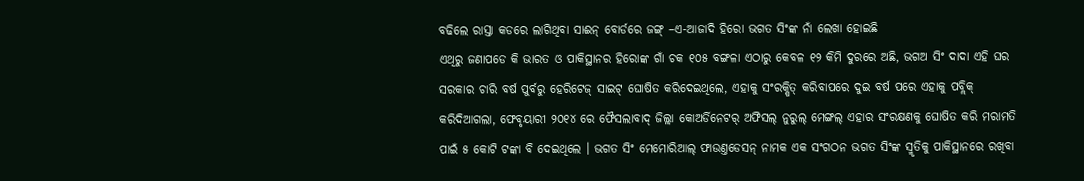ବଢିଲେ ରାସ୍ତା କଡରେ ଲାଗିଥିବା ସାଈନ୍ ବୋର୍ଡରେ ଜଙ୍ଗ୍ –ଏ-ଆଜାଦି ହିରୋ ଭଗତ ସିଂଙ୍କ ନାଁ ଲେଖା ହୋଇଛି
ଏଥିରୁ ଜଣାପଡେ କି ଭାରତ ଓ ପାକିସ୍ଥାନର ହିରୋଙ୍କ ଗାଁ ଚକ ୧୦୫ ବଙ୍ଗଳା ଏଠାରୁ କେବଳ ୧୨ କିମି ଦୁରରେ ଅଛି, ଭଗଅ ସିଂ ଦାଦା ଏହି ଘର ସରକାର ଚାରି ବର୍ଷ ପୁର୍ବରୁ ହେରିଟେଜ୍ ସାଇଟ୍ ଘୋଷିତ କରିଦେଇଥିଲେ, ଏହାକୁ ସଂରକ୍ଷିତ୍ କରିବାପରେ ଦୁଇ ବର୍ଷ ପରେ ଏହାକୁ ପବ୍ଲିକ୍ କରିଦିଆଗଲା, ଫେବୃୟାରୀ ୨୦୧୪ ରେ ଫୈସଲାବାଦ୍ ଜିଲ୍ଲା କୋଅର୍ଡିନେଟର୍ ଅଫିସଲ୍ ନୁରୁଲ୍ ମେଙ୍ଗଲ୍ ଏହାର ସଂରକ୍ଷଣକୁ ଘୋଷିତ କରି ମରାମତି ପାଇଁ ୫ କୋଟି ଟଙ୍କା ବି ଦେଇଥିଲେ । ଭଗତ ସିଂ ମେମୋରିଆଲ୍ ଫାଉଣ୍ତଡେସନ୍ ନାମକ ଏକ ସଂଗଠନ ଭଗତ ସିଂଙ୍କ ସ୍ମୃତିକୁ ପାକିସ୍ଥାନରେ ରଖିବା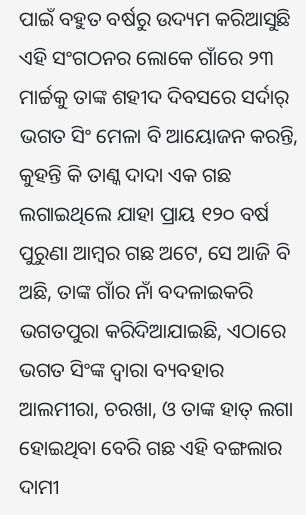ପାଇଁ ବହୁତ ବର୍ଷରୁ ଉଦ୍ୟମ କରିଆସୁଛି
ଏହି ସଂଗଠନର ଲୋକେ ଗାଁରେ ୨୩ ମାର୍ଚ୍ଚକୁ ତାଙ୍କ ଶହୀଦ ଦିବସରେ ସର୍ଦାର୍ ଭଗତ ସିଂ ମେଳା ବି ଆୟୋଜନ କରନ୍ତି, କୁହନ୍ତି କି ତାଣ୍କ ଦାଦା ଏକ ଗଛ ଲଗାଇଥିଲେ ଯାହା ପ୍ରାୟ ୧୨୦ ବର୍ଷ ପୁରୁଣା ଆମ୍ବର ଗଛ ଅଟେ, ସେ ଆଜି ବି ଅଛି, ତାଙ୍କ ଗାଁର ନାଁ ବଦଳାଇକରି ଭଗତପୁରା କରିଦିଆଯାଇଛି, ଏଠାରେ ଭଗତ ସିଂଙ୍କ ଦ୍ୱାରା ବ୍ୟବହାର ଆଲମୀରା, ଚରଖା, ଓ ତାଙ୍କ ହାତ୍ ଲଗା ହୋଇଥିବା ବେରି ଗଛ ଏହି ବଙ୍ଗଲାର ଦାମୀ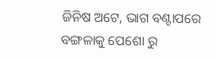ଜିନିଷ ଅଟେ, ଭାଗ ବଣ୍ଟାପରେ ବଙ୍ଗଳାକୁ ପେଶୋ ରୁ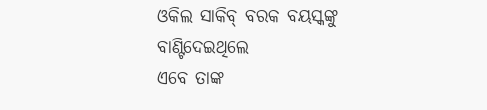ଓକିଲ ସାକିବ୍ ବରକ ବୟସ୍କଙ୍କୁ ବାଣ୍ଟିଦେଇଥିଲେ
ଏବେ ତାଙ୍କ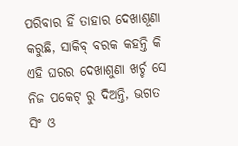ପରିବାର ହିଁ ତାହାର ଦେଖାଶୂଣା କରୁଛି, ସାକିବ୍ ବରକ କହନ୍ତି କି ଏହି ଘରର ଦେଖାଶୁଣା ଖର୍ଚ୍ଚ ସେ ନିଜ ପକେଟ୍ ରୁ ଦିଅନ୍ତି, ଭଗତ ସିଂ ଓ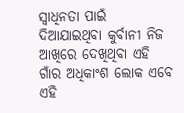ସ୍ୱାଧିନତା ପାଇଁ ଦିଆଯାଇଥିବା କୁର୍ବାନୀ ନିଜ ଆଖିରେ ଦେଖିଥିବା ଏହି ଗାଁର ଅଧିକାଂଶ ଲୋକ ଏବେ ଏହି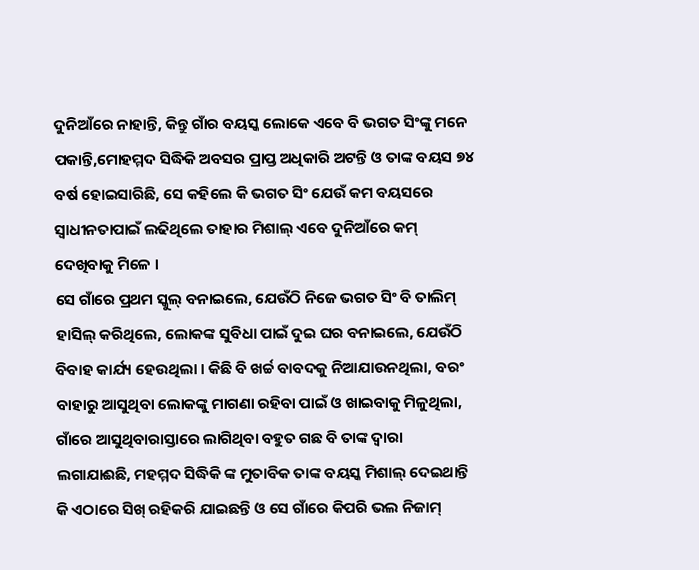ଦୁନିଆଁରେ ନାହାନ୍ତି, କିନ୍ତୁ ଗାଁର ବୟସ୍କ ଲୋକେ ଏବେ ବି ଭଗତ ସିଂଙ୍କୁ ମନେ ପକାନ୍ତି,ମୋହମ୍ମଦ ସିଦ୍ଧିକି ଅବସର ପ୍ରାପ୍ତ ଅଧିକାରି ଅଟନ୍ତି ଓ ତାଙ୍କ ବୟସ ୭୪ ବର୍ଷ ହୋଇସାରିଛି, ସେ କହିଲେ କି ଭଗତ ସିଂ ଯେଉଁ କମ ବୟସରେ ସ୍ୱାଧୀନତାପାଇଁ ଲଢିଥିଲେ ତାହାର ମିଶାଲ୍ ଏବେ ଦୁନିଆଁରେ କମ୍ ଦେଖିବାକୁ ମିଳେ ।
ସେ ଗାଁରେ ପ୍ରଥମ ସ୍କୁଲ୍ ବନାଇଲେ, ଯେଉଁଠି ନିଜେ ଭଗତ ସିଂ ବି ତାଲିମ୍ ହାସିଲ୍ କରିଥିଲେ, ଲୋକଙ୍କ ସୁବିଧା ପାଇଁ ଦୁଇ ଘର ବନାଇଲେ, ଯେଉଁଠି ବିବାହ କାର୍ଯ୍ୟ ହେଉଥିଲା । କିଛି ବି ଖର୍ଚ୍ଚ ବାବଦକୁ ନିଆଯାଉନଥିଲା, ବରଂ ବାହାରୁ ଆସୁଥିବା ଲୋକଙ୍କୁ ମାଗଣା ରହିବା ପାଇଁ ଓ ଖାଇବାକୁ ମିଳୁଥିଲା, ଗାଁରେ ଆସୁଥିବାରାସ୍ତାରେ ଲାଗିଥିବା ବହୁତ ଗଛ ବି ତାଙ୍କ ଦ୍ୱାରା ଲଗାଯାଈଛି, ମହମ୍ମଦ ସିଦ୍ଧିକି ଙ୍କ ମୁତାବିକ ତାଙ୍କ ବୟସ୍କ ମିଶାଲ୍ ଦେଇଥାନ୍ତି କି ଏଠାରେ ସିଖ୍ ରହିକରି ଯାଇଛନ୍ତି ଓ ସେ ଗାଁରେ କିପରି ଭଲ ନିଜାମ୍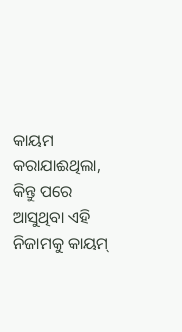କାୟମ କରାଯାଈଥିଲା, କିନ୍ତୁ ପରେ ଆସୁଥିବା ଏହି ନିଜାମକୁ କାୟମ୍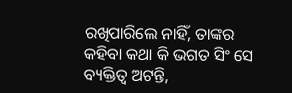ରଖିପାରିଲେ ନାହିଁ, ତାଙ୍କର କହିବା କଥା କି ଭଗତ ସିଂ ସେ ବ୍ୟକ୍ତିତ୍ୱ ଅଟନ୍ତି,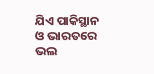ଯିଏ ପାକିସ୍ଥାନ ଓ ଭାରତରେ ଭଲ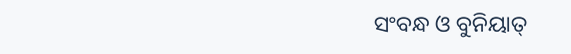ସଂବନ୍ଧ ଓ ବୁନିୟାତ୍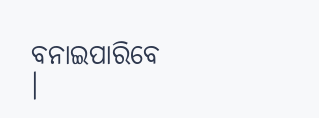ବନାଇପାରିବେ ।